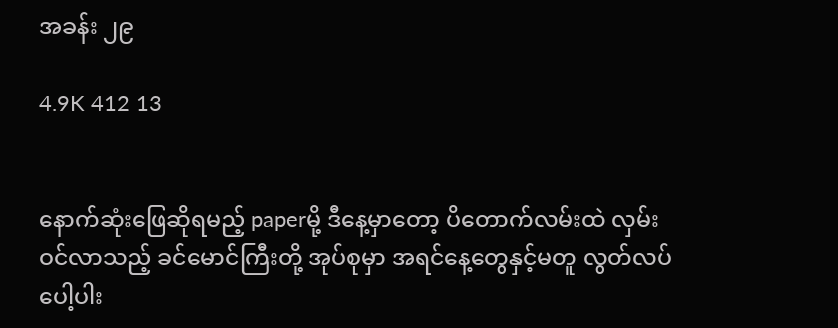အခန်း ၂၉

4.9K 412 13


နောက်ဆုံးဖြေဆိုရမည့် paperမို့ ဒီနေ့မှာတော့ ပိတောက်လမ်းထဲ လှမ်းဝင်လာသည့် ခင်မောင်ကြီးတို့ အုပ်စုမှာ အရင်နေ့တွေနှင့်မတူ လွတ်လပ်ပေါ့ပါး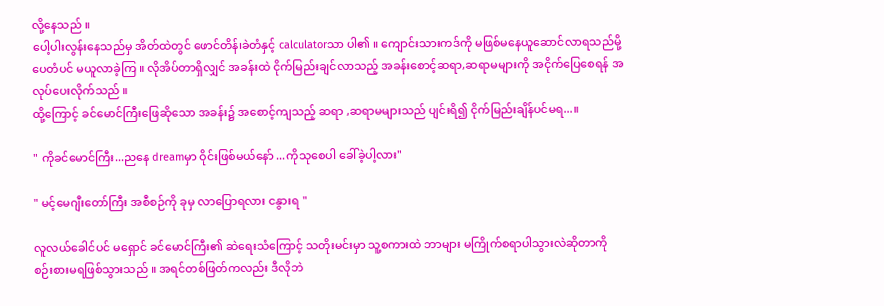လို့နေသည် ။
ပေါ့ပါးလွန်းနေသည်မှ အိတ်ထဲတွင် ဖောင်တိန်၊ခဲတံနှင့် calculatorသာ ပါ၏ ။ ကျောင်းသားကဒ်ကို မဖြစ်မနေယူဆောင်လာရသည်မို့ ပေတံပင် မယူလာခဲ့ကြ ။ လိုအိပ်တာရှိလျှင် အခန်းထဲ ငိုက်မြည်းချင်လာသည့် အခန်းစောင့်ဆရာ,ဆရာမများကို အငိုက်ပြေစေရန် အလုပ်ပေးလိုက်သည် ။
ထို့ကြောင့် ခင်မောင်ကြီးဖြေဆိုသော အခန်း၌ အစောင့်ကျသည့် ဆရာ ,ဆရာမများသည် ပျင်းရိ၍ ငိုက်မြည်းချိန်ပင်မရ...။

" ကိုခင်မောင်ကြီး...ညနေ dreamမှာ ဝိုင်းဖြစ်မယ်နော် ...ကိုသုစေပါ ခေါ်ခဲ့ပါ့လား"

" မင့်မေဂျီးတော်ကြီး အစီစဉ်ကို ခုမှ လာပြောရလား ငနွားရ "

လူလယ်ခေါင်ပင် မရှောင် ခင်မောင်ကြီး၏ ဆဲရေးသံကြောင့် သတိုးမင်းမှာ သူ့စကားထဲ ဘာများ မကြိုက်စရာပါသွားလဲဆိုတာကို စဉ်းစားမရဖြစ်သွားသည် ။ အရင်တစ်ဖြတ်ကလည်း ဒီလိုဘဲ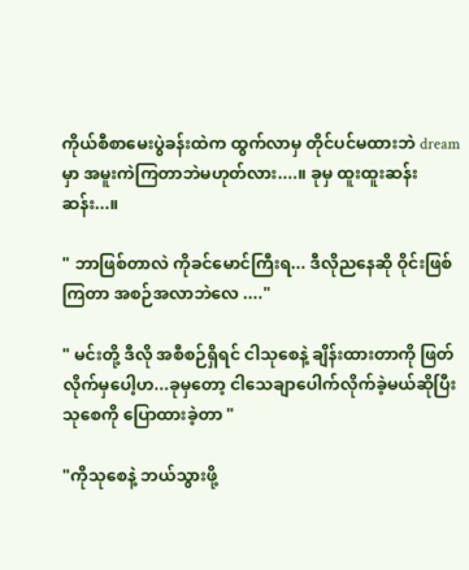ကိုယ်စီစာမေးပွဲခန်းထဲက ထွက်လာမှ တိုင်ပင်မထားဘဲ dreamမှာ အမူးကဲကြတာဘဲမဟုတ်လား....။ ခုမှ ထူးထူးဆန်းဆန်း...။

" ဘာဖြစ်တာလဲ ကိုခင်မောင်ကြီးရ... ဒီလိုညနေဆို ဝိုင်းဖြစ်ကြတာ အစဉ်အလာဘဲလေ ...."

" မင်းတို့ ဒီလို အစီစဉ်ရှိရင် ငါသုစေနဲ့ ချိန်းထားတာကို ဖြတ်လိုက်မှပေါ့ဟ...ခုမှတော့ ငါသေချာပေါက်လိုက်ခဲ့မယ်ဆိုပြီး သုစေကို ပြောထားခဲ့တာ "

"ကိုသုစေနဲ့ ဘယ်သွားဖို့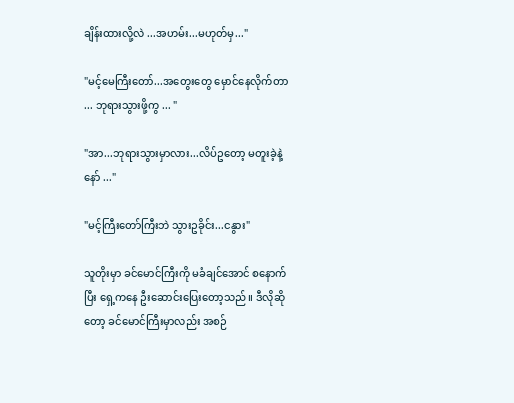ချိန်းထားလို့လဲ ...အဟမ်း...မဟုတ်မှ..."

"မင့်မေကြီးတော်...အတွေးတွေ မှောင်နေလိုက်တာ ... ဘုရားသွားဖို့ကွ ... "

"အာ...ဘုရားသွားမှာလား...လိပ်ဥတော့ မတူးခဲ့နဲ့နော် ..."

"မင့်ကြီးတော်ကြီးဘဲ သွားဥခိုင်း...ငနွား"

သူတိုးမှာ ခင်မောင်ကြီးကို မခံချင်အောင် စနောက်ပြီး ရှေ့ကနေ ဦးဆောင်းပြေးတော့သည် ။ ဒီလိုဆိုတော့ ခင်မောင်ကြီးမှာလည်း အစဉ်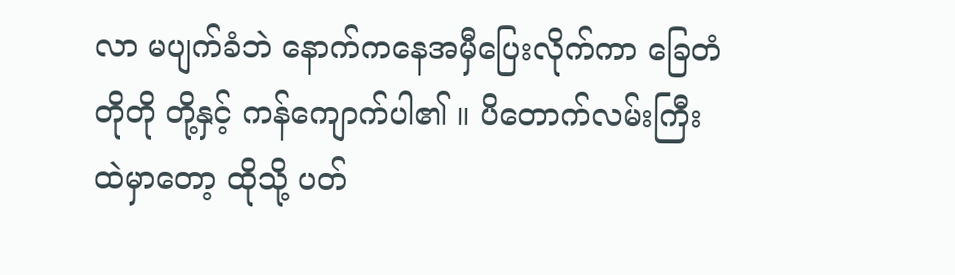လာ မပျက်ခံဘဲ နောက်ကနေအမှီပြေးလိုက်ကာ ခြေတံတိုတို တို့နှင့် ကန်ကျောက်ပါ၏ ။ ပိတောက်လမ်းကြီးထဲမှာတော့ ထိုသို့ ပတ်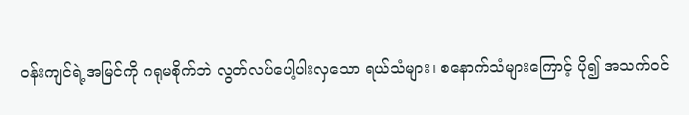ဝန်းကျင်ရဲ့အမြင်ကို ဂရုမစိုက်ဘဲ လွတ်လပ်ပေါ့ပါးလှသော ရယ်သံများ၊ စနောက်သံများကြောင့် ပို၍ အသက်ဝင်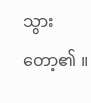သွားတော့၏ ။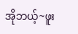အိုဘယ့်~ဖူး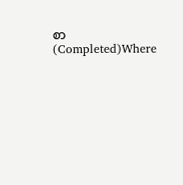စာ(Completed)Where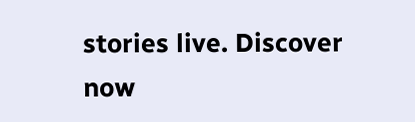stories live. Discover now